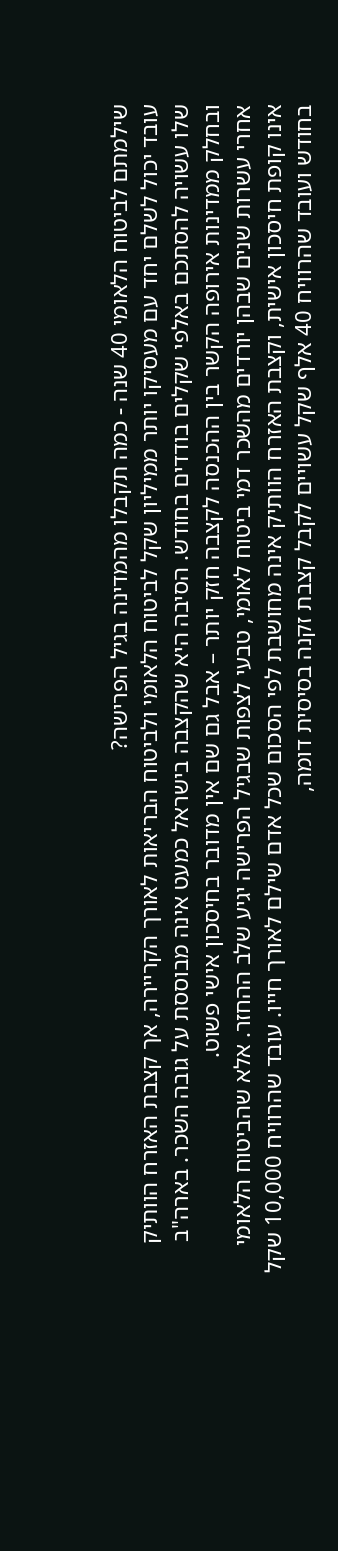שילמתם לביטוח הלאומי 40 שנה - כמה תקבלו מהמדינה בגיל הפרישה?
עובד יכול לשלם יחד עם מעסיקו יותר ממיליון שקל לביטוח הלאומי ולביטוח הבריאות לאורך הקריירה, אך קצבת האזרח הוותיק שלו עשויה להסתכם באלפי שקלים בודדים בחודש. הסיבה היא שהקצבה בישראל כמעט אינה מבוססת על גובה השכר. בארה"ב ובחלק ממדינות אירופה הקשר בין ההכנסה לקצבה חזק יותר – אבל גם שם אין מדובר בחיסכון אישי פשוט.
אחרי עשרות שנים שבהן יורדים מהשכר דמי ביטוח לאומי, טבעי לצפות שבגיל הפרישה יגיע שלב ההחזר. אלא שהביטוח הלאומי אינו קופת חיסכון אישית, וקצבת האזרח הוותיק אינה מחושבת לפי הסכום שכל אדם שילם לאורך חייו. עובד שהרוויח 10,000 שקל בחודש ועובד שהרוויח 40 אלף שקל עשויים לקבל קצבת זקנה בסיסית דומה,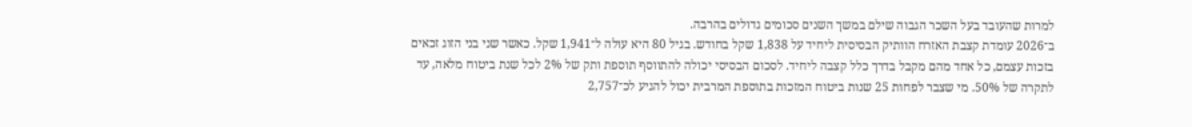למרות שהעובד בעל השכר הגבוה שילם במשך השנים סכומים גדולים בהרבה.
ב־2026 עומדת קצבת האזרח הוותיק הבסיסית ליחיד על 1,838 שקל בחודש. בגיל 80 היא עולה ל־1,941 שקל. כאשר שני בני הזוג זכאים בזכות עצמם, כל אחד מהם מקבל בדרך כלל קצבה ליחיד. לסכום הבסיסי יכולה להתווסף תוספת ותק של 2% לכל שנת ביטוח מלאה, עד לתקרה של 50%. מי שצבר לפחות 25 שנות ביטוח המזכות בתוספת המרבית יכול להגיע לכ־2,757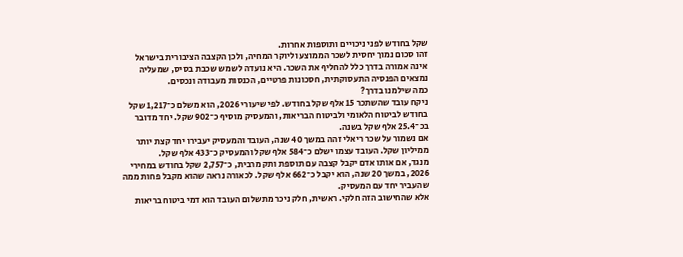שקל בחודש לפני ניכויים ותוספות אחרות.
זהו סכום נמוך יחסית לשכר הממוצע וליוקר המחיה, ולכן הקצבה הציבורית בישראל אינה אמורה בדרך כלל להחליף את השכר. היא נועדה לשמש שכבת בסיס, שמעליה נמצאים הפנסיה התעסוקתית, חסכונות פרטיים, הכנסות מעבודה ונכסים.
כמה שילמנו בדרך?
ניקח עובד שהשתכר 15 אלף שקל בחודש. לפי שיעורי 2026, הוא משלם כ־1,217 שקל בחודש לביטוח הלאומי ולביטוח הבריאות, והמעסיק מוסיף כ־902 שקל. יחד מדובר בכ־25.4 אלף שקל בשנה.
אם נשמור על שכר ריאלי זהה במשך 40 שנה, העובד והמעסיק יעבירו יחד קצת יותר ממיליון שקל. העובד עצמו ישלם כ־584 אלף שקל והמעסיק כ־433 אלף שקל.
מנגד, אם אותו אדם יקבל קצבה עם תוספת ותק מרבית, כ־2,757 שקל בחודש במחירי 2026, במשך 20 שנה, הוא יקבל כ־662 אלף שקל. לכאורה נראה שהוא מקבל פחות ממה שהעביר יחד עם המעסיק.
אלא שהחישוב הזה חלקי. ראשית, חלק ניכר מתשלום העובד הוא דמי ביטוח בריאות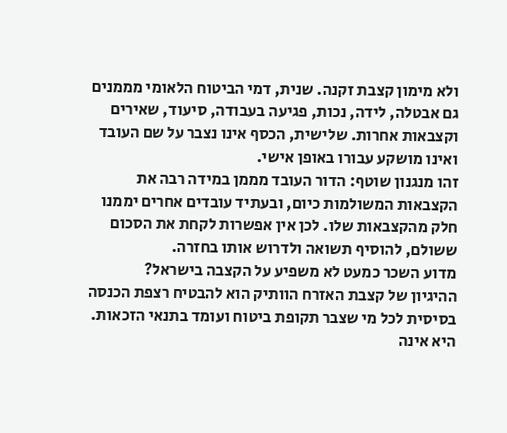ולא מימון קצבת זקנה. שנית, דמי הביטוח הלאומי מממנים גם אבטלה, לידה, נכות, פגיעה בעבודה, סיעוד, שאירים וקצבאות אחרות. שלישית, הכסף אינו נצבר על שם העובד ואינו מושקע עבורו באופן אישי.
זהו מנגנון שוטף: הדור העובד מממן במידה רבה את הקצבאות המשולמות כיום, ובעתיד עובדים אחרים יממנו חלק מהקצבאות שלו. לכן אין אפשרות לקחת את הסכום ששולם, להוסיף תשואה ולדרוש אותו בחזרה.
מדוע השכר כמעט לא משפיע על הקצבה בישראל?
ההיגיון של קצבת האזרח הוותיק הוא להבטיח רצפת הכנסה בסיסית לכל מי שצבר תקופת ביטוח ועומד בתנאי הזכאות. היא אינה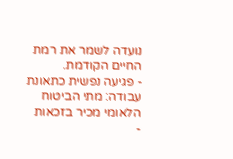נועדה לשמר את רמת החיים הקודמת.
- פגיעה נפשית כתאונת עבודה: מתי הביטוח הלאומי מכיר בזכאות
-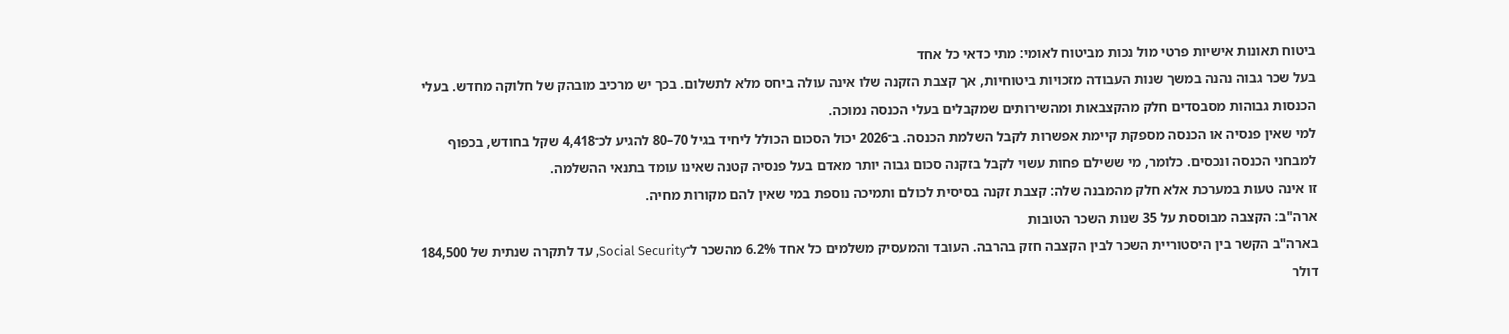ביטוח תאונות אישיות פרטי מול נכות מביטוח לאומי: מתי כדאי כל אחד
בעל שכר גבוה נהנה במשך שנות העבודה מזכויות ביטוחיות, אך קצבת הזקנה שלו אינה עולה ביחס מלא לתשלום. בכך יש מרכיב מובהק של חלוקה מחדש. בעלי הכנסות גבוהות מסבסדים חלק מהקצבאות ומהשירותים שמקבלים בעלי הכנסה נמוכה.
למי שאין פנסיה או הכנסה מספקת קיימת אפשרות לקבל השלמת הכנסה. ב־2026 יכול הסכום הכולל ליחיד בגיל 70–80 להגיע לכ־4,418 שקל בחודש, בכפוף למבחני הכנסה ונכסים. כלומר, מי ששילם פחות עשוי לקבל בזקנה סכום גבוה יותר מאדם בעל פנסיה קטנה שאינו עומד בתנאי ההשלמה.
זו אינה טעות במערכת אלא חלק מהמבנה שלה: קצבת זקנה בסיסית לכולם ותמיכה נוספת במי שאין להם מקורות מחיה.
ארה"ב: הקצבה מבוססת על 35 שנות השכר הטובות
בארה"ב הקשר בין היסטוריית השכר לבין הקצבה חזק בהרבה. העובד והמעסיק משלמים כל אחד 6.2% מהשכר ל־Social Security, עד לתקרה שנתית של 184,500 דולר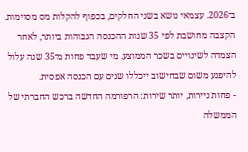ב־2026. עצמאי נושא בשני החלקים, בכפוף להקלות מס מסוימות.
הקצבה מחושבת לפי 35 שנות ההכנסה הגבוהות ביותר, לאחר הצמדה לשינויים בשכר הממוצע. מי שעבד פחות מ־35 שנה עלול להיפגע משום שבחישוב ייכללו שנים עם הכנסה אפסית.
- פחות ניירות, יותר שירות: הרפורמה החדשה ברכש החברתי של הממשלה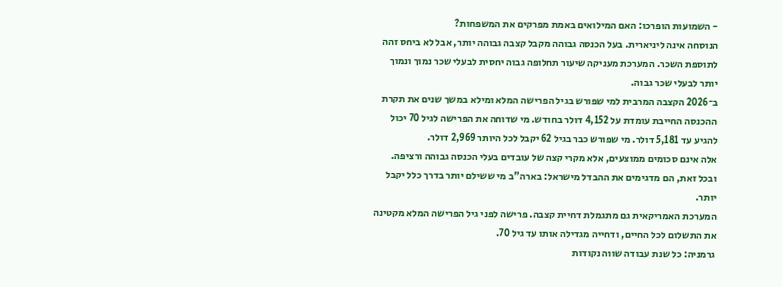- השמועות הופרכו: האם המילואים באמת מפרקים את המשפחות?
הנוסחה אינה ליניארית. בעל הכנסה גבוהה מקבל קצבה גבוהה יותר, אבל לא ביחס זהה לתוספת השכר. המערכת מעניקה שיעור תחלופה גבוה יחסית לבעלי שכר נמוך ונמוך יותר לבעלי שכר גבוה.
ב־2026 הקצבה המרבית למי שפורש בגיל הפרישה המלא ומילא במשך שנים את תקרת ההכנסה החייבת עומדת על 4,152 דולר בחודש. מי שדוחה את הפרישה לגיל 70 יכול להגיע עד 5,181 דולר. מי שפורש כבר בגיל 62 יקבל לכל היותר 2,969 דולר.
אלה אינם סכומים ממוצעים, אלא מקרי קצה של עובדים בעלי הכנסה גבוהה ורציפה. ובכל זאת, הם מדגימים את ההבדל מישראל: בארה"ב מי ששילם יותר בדרך כלל יקבל יותר.
המערכת האמריקאית גם מתגמלת דחיית קצבה. פרישה לפני גיל הפרישה המלא מקטינה את התשלום לכל החיים, ודחייה מגדילה אותו עד גיל 70.
גרמניה: כל שנת עבודה שווה נקודות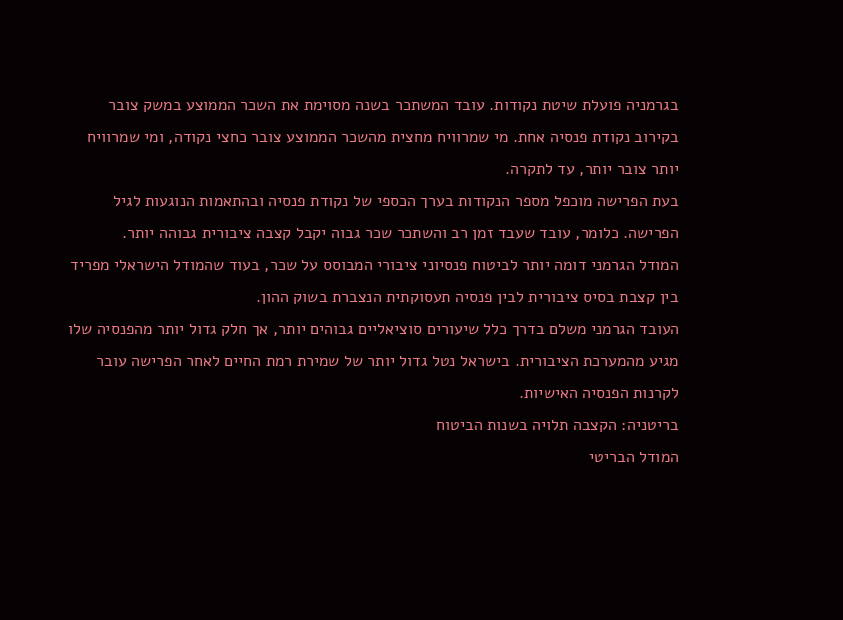בגרמניה פועלת שיטת נקודות. עובד המשתכר בשנה מסוימת את השכר הממוצע במשק צובר בקירוב נקודת פנסיה אחת. מי שמרוויח מחצית מהשכר הממוצע צובר כחצי נקודה, ומי שמרוויח יותר צובר יותר, עד לתקרה.
בעת הפרישה מוכפל מספר הנקודות בערך הכספי של נקודת פנסיה ובהתאמות הנוגעות לגיל הפרישה. כלומר, עובד שעבד זמן רב והשתכר שכר גבוה יקבל קצבה ציבורית גבוהה יותר.
המודל הגרמני דומה יותר לביטוח פנסיוני ציבורי המבוסס על שכר, בעוד שהמודל הישראלי מפריד בין קצבת בסיס ציבורית לבין פנסיה תעסוקתית הנצברת בשוק ההון.
העובד הגרמני משלם בדרך כלל שיעורים סוציאליים גבוהים יותר, אך חלק גדול יותר מהפנסיה שלו מגיע מהמערכת הציבורית. בישראל נטל גדול יותר של שמירת רמת החיים לאחר הפרישה עובר לקרנות הפנסיה האישיות.
בריטניה: הקצבה תלויה בשנות הביטוח
המודל הבריטי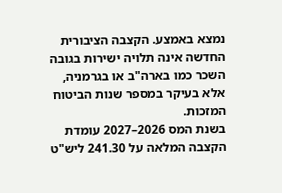נמצא באמצע. הקצבה הציבורית החדשה אינה תלויה ישירות בגובה השכר כמו בארה"ב או בגרמניה, אלא בעיקר במספר שנות הביטוח המזכות.
בשנת המס 2026–2027 עומדת הקצבה המלאה על 241.30 ליש"ט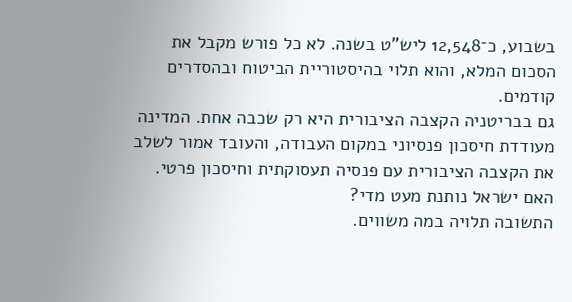בשבוע, כ־12,548 ליש"ט בשנה. לא כל פורש מקבל את הסכום המלא, והוא תלוי בהיסטוריית הביטוח ובהסדרים קודמים.
גם בבריטניה הקצבה הציבורית היא רק שכבה אחת. המדינה מעודדת חיסכון פנסיוני במקום העבודה, והעובד אמור לשלב את הקצבה הציבורית עם פנסיה תעסוקתית וחיסכון פרטי.
האם ישראל נותנת מעט מדי?
התשובה תלויה במה משווים.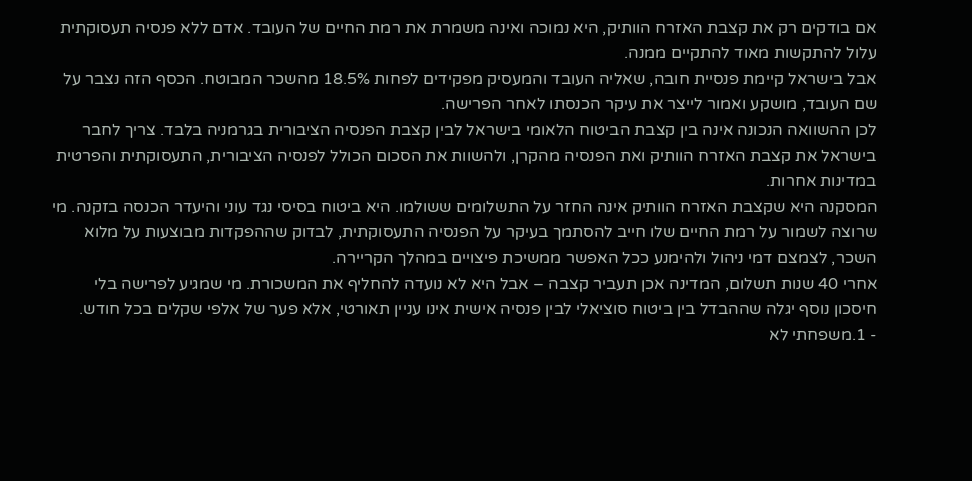אם בודקים רק את קצבת האזרח הוותיק, היא נמוכה ואינה משמרת את רמת החיים של העובד. אדם ללא פנסיה תעסוקתית עלול להתקשות מאוד להתקיים ממנה.
אבל בישראל קיימת פנסיית חובה, שאליה העובד והמעסיק מפקידים לפחות 18.5% מהשכר המבוטח. הכסף הזה נצבר על שם העובד, מושקע ואמור לייצר את עיקר הכנסתו לאחר הפרישה.
לכן ההשוואה הנכונה אינה בין קצבת הביטוח הלאומי בישראל לבין קצבת הפנסיה הציבורית בגרמניה בלבד. צריך לחבר בישראל את קצבת האזרח הוותיק ואת הפנסיה מהקרן, ולהשוות את הסכום הכולל לפנסיה הציבורית, התעסוקתית והפרטית במדינות אחרות.
המסקנה היא שקצבת האזרח הוותיק אינה החזר על התשלומים ששולמו. היא ביטוח בסיסי נגד עוני והיעדר הכנסה בזקנה. מי שרוצה לשמור על רמת החיים שלו חייב להסתמך בעיקר על הפנסיה התעסוקתית, לבדוק שההפקדות מבוצעות על מלוא השכר, לצמצם דמי ניהול ולהימנע ככל האפשר ממשיכת פיצויים במהלך הקריירה.
אחרי 40 שנות תשלום, המדינה אכן תעביר קצבה – אבל היא לא נועדה להחליף את המשכורת. מי שמגיע לפרישה בלי חיסכון נוסף יגלה שההבדל בין ביטוח סוציאלי לבין פנסיה אישית אינו עניין תאורטי, אלא פער של אלפי שקלים בכל חודש.
- 1.משפחתי לא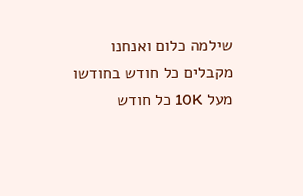שילמה כלום ואנחנו מקבלים כל חודש בחודשו מעל 10K כל חודש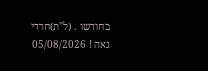בחודשו . (ל"ת)חרדי גאה ! 05/08/2026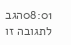08:01הגב לתגובה זו